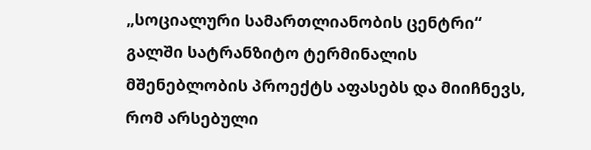„სოციალური სამართლიანობის ცენტრი“ გალში სატრანზიტო ტერმინალის მშენებლობის პროექტს აფასებს და მიიჩნევს, რომ არსებული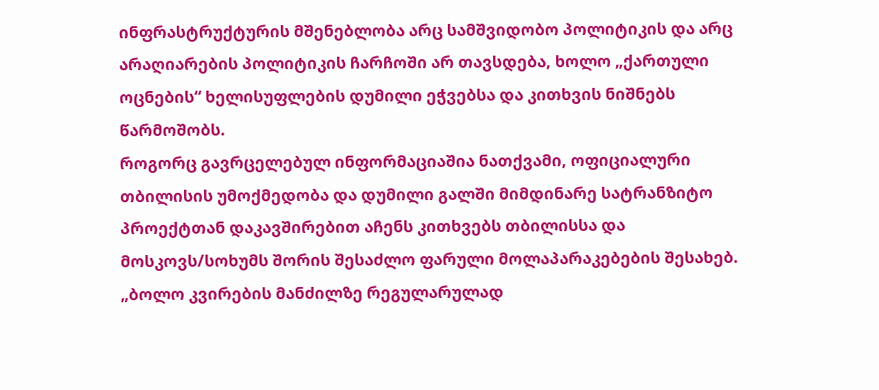ინფრასტრუქტურის მშენებლობა არც სამშვიდობო პოლიტიკის და არც არაღიარების პოლიტიკის ჩარჩოში არ თავსდება, ხოლო „ქართული ოცნების“ ხელისუფლების დუმილი ეჭვებსა და კითხვის ნიშნებს წარმოშობს.
როგორც გავრცელებულ ინფორმაციაშია ნათქვამი, ოფიციალური თბილისის უმოქმედობა და დუმილი გალში მიმდინარე სატრანზიტო პროექტთან დაკავშირებით აჩენს კითხვებს თბილისსა და მოსკოვს/სოხუმს შორის შესაძლო ფარული მოლაპარაკებების შესახებ.
„ბოლო კვირების მანძილზე რეგულარულად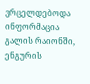ვრცელდებოდა ინფორმაცია გალის რაიონში, ენგურის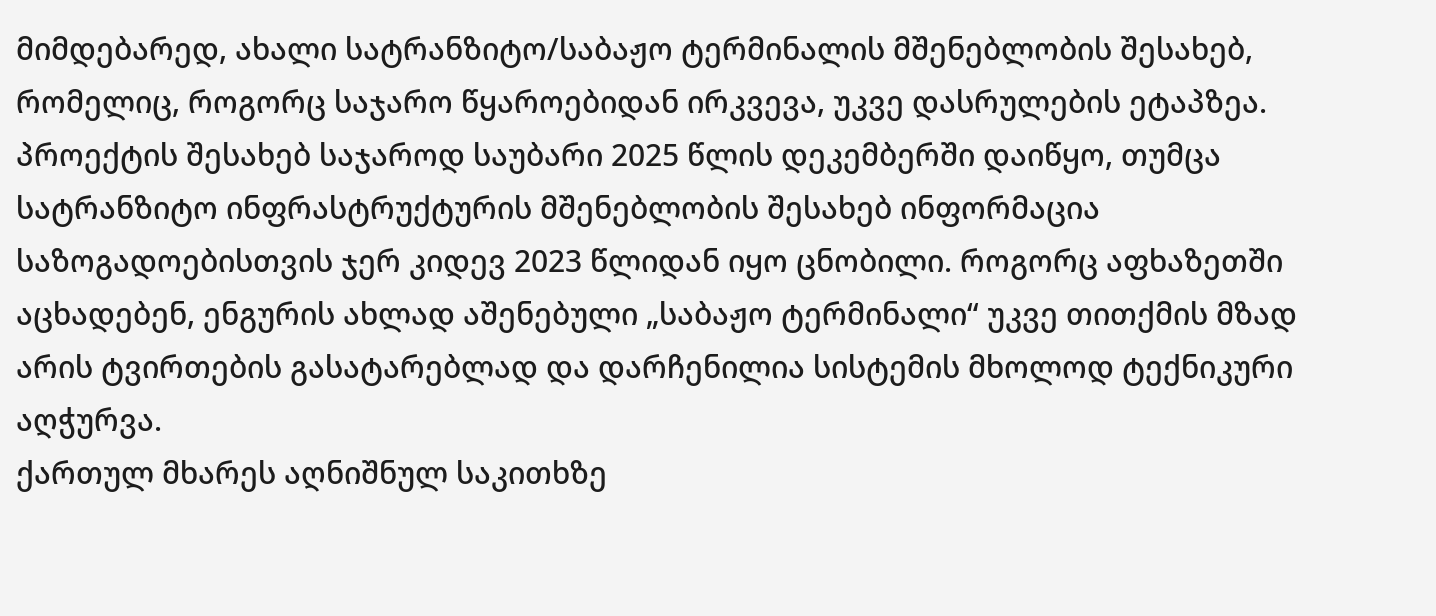მიმდებარედ, ახალი სატრანზიტო/საბაჟო ტერმინალის მშენებლობის შესახებ, რომელიც, როგორც საჯარო წყაროებიდან ირკვევა, უკვე დასრულების ეტაპზეა. პროექტის შესახებ საჯაროდ საუბარი 2025 წლის დეკემბერში დაიწყო, თუმცა სატრანზიტო ინფრასტრუქტურის მშენებლობის შესახებ ინფორმაცია საზოგადოებისთვის ჯერ კიდევ 2023 წლიდან იყო ცნობილი. როგორც აფხაზეთში აცხადებენ, ენგურის ახლად აშენებული „საბაჟო ტერმინალი“ უკვე თითქმის მზად არის ტვირთების გასატარებლად და დარჩენილია სისტემის მხოლოდ ტექნიკური აღჭურვა.
ქართულ მხარეს აღნიშნულ საკითხზე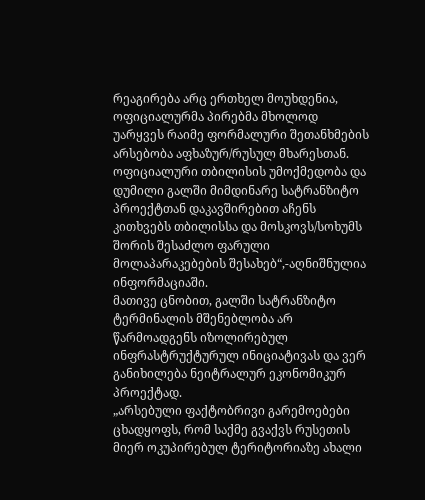რეაგირება არც ერთხელ მოუხდენია, ოფიციალურმა პირებმა მხოლოდ უარყვეს რაიმე ფორმალური შეთანხმების არსებობა აფხაზურ/რუსულ მხარესთან. ოფიციალური თბილისის უმოქმედობა და დუმილი გალში მიმდინარე სატრანზიტო პროექტთან დაკავშირებით აჩენს კითხვებს თბილისსა და მოსკოვს/სოხუმს შორის შესაძლო ფარული მოლაპარაკებების შესახებ“,-აღნიშნულია ინფორმაციაში.
მათივე ცნობით, გალში სატრანზიტო ტერმინალის მშენებლობა არ წარმოადგენს იზოლირებულ ინფრასტრუქტურულ ინიციატივას და ვერ განიხილება ნეიტრალურ ეკონომიკურ პროექტად.
„არსებული ფაქტობრივი გარემოებები ცხადყოფს, რომ საქმე გვაქვს რუსეთის მიერ ოკუპირებულ ტერიტორიაზე ახალი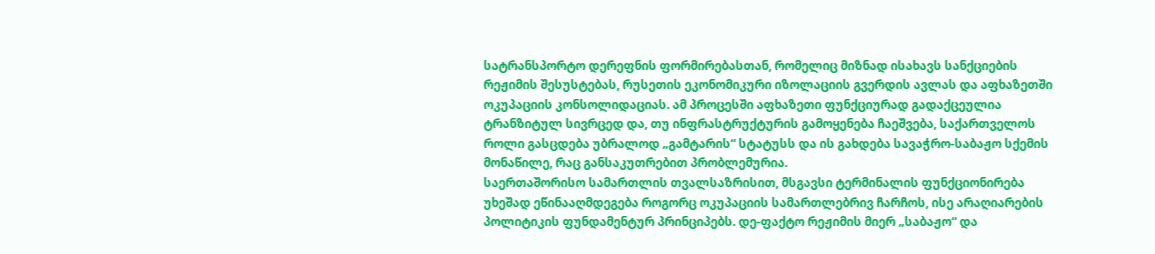სატრანსპორტო დერეფნის ფორმირებასთან, რომელიც მიზნად ისახავს სანქციების რეჟიმის შესუსტებას, რუსეთის ეკონომიკური იზოლაციის გვერდის ავლას და აფხაზეთში ოკუპაციის კონსოლიდაციას. ამ პროცესში აფხაზეთი ფუნქციურად გადაქცეულია ტრანზიტულ სივრცედ და, თუ ინფრასტრუქტურის გამოყენება ჩაეშვება, საქართველოს როლი გასცდება უბრალოდ „გამტარის“ სტატუსს და ის გახდება სავაჭრო-საბაჟო სქემის მონაწილე, რაც განსაკუთრებით პრობლემურია.
საერთაშორისო სამართლის თვალსაზრისით, მსგავსი ტერმინალის ფუნქციონირება უხეშად ეწინააღმდეგება როგორც ოკუპაციის სამართლებრივ ჩარჩოს, ისე არაღიარების პოლიტიკის ფუნდამენტურ პრინციპებს. დე-ფაქტო რეჟიმის მიერ „საბაჟო“ და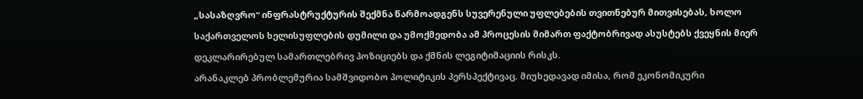„სასაზღვრო“ ინფრასტრუქტურის შექმნა წარმოადგენს სუვერენული უფლებების თვითნებურ მითვისებას, ხოლო საქართველოს ხელისუფლების დუმილი და უმოქმედობა ამ პროცესის მიმართ ფაქტობრივად ასუსტებს ქვეყნის მიერ დეკლარირებულ სამართლებრივ პოზიციებს და ქმნის ლეგიტიმაციის რისკს.
არანაკლებ პრობლემურია სამშვიდობო პოლიტიკის პერსპექტივაც. მიუხედავად იმისა, რომ ეკონომიკური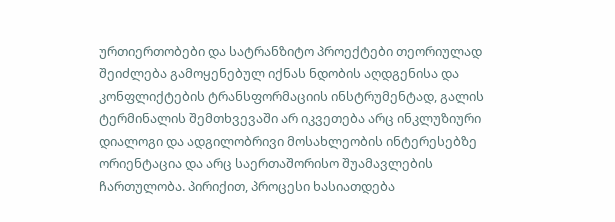ურთიერთობები და სატრანზიტო პროექტები თეორიულად შეიძლება გამოყენებულ იქნას ნდობის აღდგენისა და კონფლიქტების ტრანსფორმაციის ინსტრუმენტად, გალის ტერმინალის შემთხვევაში არ იკვეთება არც ინკლუზიური დიალოგი და ადგილობრივი მოსახლეობის ინტერესებზე ორიენტაცია და არც საერთაშორისო შუამავლების ჩართულობა. პირიქით, პროცესი ხასიათდება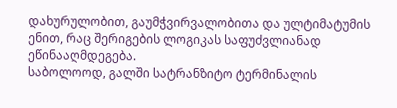დახურულობით, გაუმჭვირვალობითა და ულტიმატუმის ენით, რაც შერიგების ლოგიკას საფუძვლიანად ეწინააღმდეგება.
საბოლოოდ, გალში სატრანზიტო ტერმინალის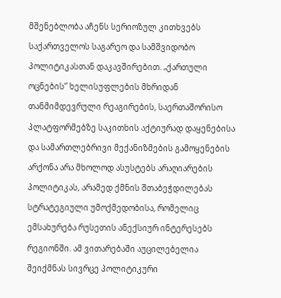მშენებლობა აჩენს სერიოზულ კითხვებს საქართველოს საგარეო და სამშვიდობო პოლიტიკასთან დაკავშირებით. „ქართული ოცნების“ ხელისუფლების მხრიდან თანმიმდევრული რეაგირების, საერთაშორისო პლატფორმებზე საკითხის აქტიურად დაყენებისა და სამართლებრივი მექანიზმების გამოყენების არქონა არა მხოლოდ ასუსტებს არაღიარების პოლიტიკას, არამედ ქმნის შთაბეჭდილებას სტრატეგიული უმოქმედობისა, რომელიც ემსახურება რუსეთის ანექსიურ ინტერესებს რეგიონში. ამ ვითარებაში აუცილებელია შეიქმნას სივრცე პოლიტიკური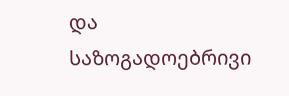და საზოგადოებრივი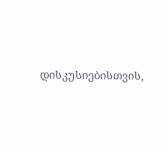დისკუსიებისთვის,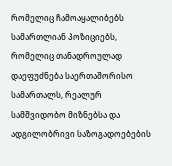რომელიც ჩამოაყალიბებს სამართლიან პოზიციებს, რომელიც თანადროულად დაეფუძნება საერთაშორისო სამართალს, რეალურ სამშვიდობო მიზნებსა და ადგილობრივი საზოგადოებების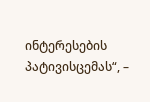ინტერესების პატივისცემას“, –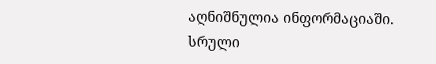აღნიშნულია ინფორმაციაში.
სრული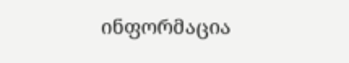ინფორმაცია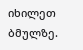იხილეთ ბმულზე.